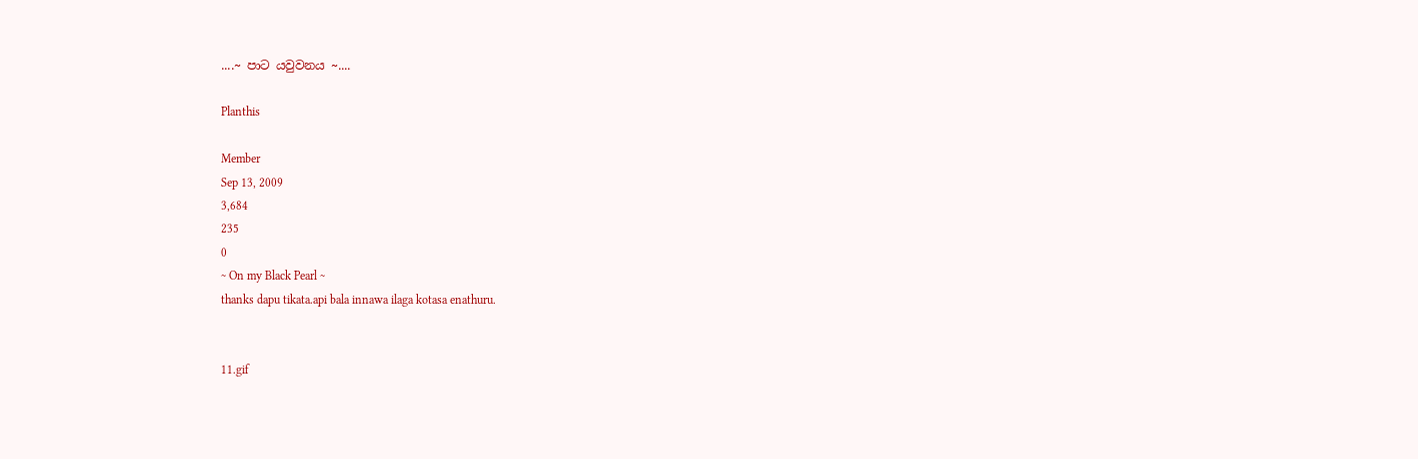....~ පාට යවුවනය ~....

Planthis

Member
Sep 13, 2009
3,684
235
0
~ On my Black Pearl ~
thanks dapu tikata.api bala innawa ilaga kotasa enathuru.


11.gif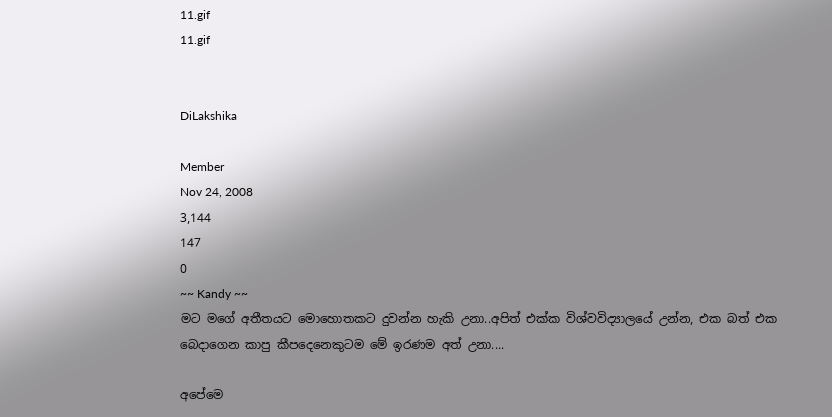11.gif
11.gif


DiLakshika

Member
Nov 24, 2008
3,144
147
0
~~ Kandy ~~
මට මගේ අතීතයට මොහොතකට දුවන්න හැකි උනා..අපිත් එක්ක විශ්වවිද්‍යාලයේ උන්න, එක බත් එක බෙදාගෙන කාපු කීපදෙනෙකුටම මේ ඉරණම අත් උනා....

අපේමෙ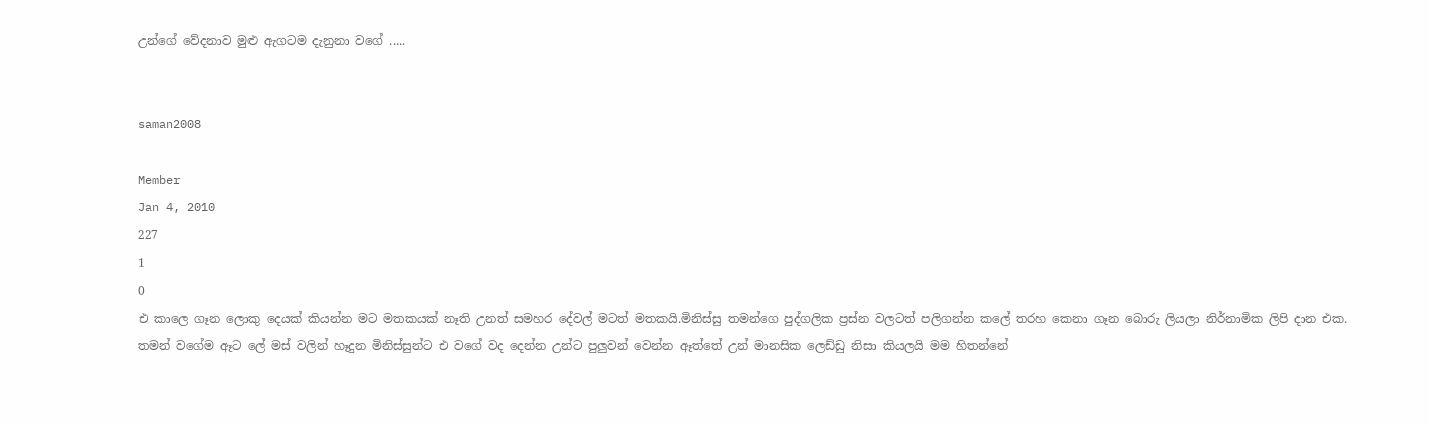උන්ගේ වේදනාව මුළු ඇගටම දැනුනා වගේ .....


saman2008

Member
Jan 4, 2010
227
1
0
එ කාලෙ ගෑන ලොකු දෙයක් කියන්න මට මතකයක් නෑති උනත් සමහර දේවල් මටත් මතකයි.මිනිස්සු තමන්ගෙ පුද්ගලික ප්‍රස්න වලටත් පලිගන්න කලේ තරහ කෙනා ගෑන බොරු ලියලා නිර්නාමික ලිපි දාන එක.
තමන් වගේම ඈට ලේ මස් වලින් හෑදුන මිනිස්සුන්ට එ වගේ වද දෙන්න උන්ට පුලුවන් වෙන්න ඈත්තේ උන් මානසික ලෙඩ්ඩු නිසා කියලයි මම හිතන්නේ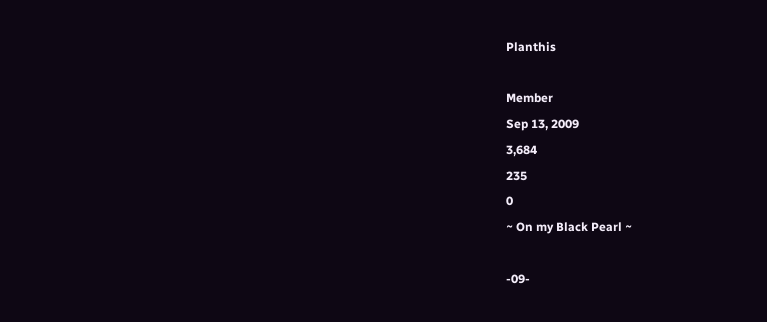Planthis

Member
Sep 13, 2009
3,684
235
0
~ On my Black Pearl ~

-09-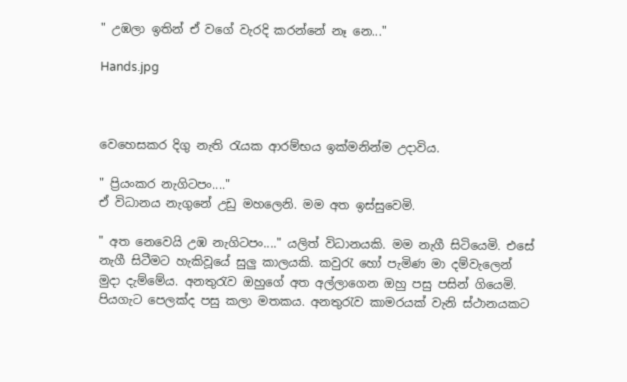" උඹලා ඉතින් ඒ වගේ වැරදි කරන්නේ නෑ නෙ..."

Hands.jpg



වෙහෙසකර දිගු නැති රැයක ආරම්භය ඉක්මනින්ම උදාවිය.

" ප්‍රියංකර නැගිටපං...."
ඒ විධානය නැගුනේ උඩු මහලෙනි. මම අත ඉස්සුවෙමි.

" අත නෙවෙයි උඹ නැගිටපං...." යලිත් විධානයකි. මම නැගී සිටියෙමි. එසේ නැගී සිටීමට හැකිවූයේ සුලු කාලයකි. කවුරැ හෝ පැමිණ මා දම්වැලෙන් මුදා දැම්මේය. අනතුරැව ඔහුගේ අත අල්ලාගෙන ඔහු පසු පසින් ගියෙමි. පියගැට පෙලක්ද පසු කලා මතකය. අනතුරැව කාමරයක් වැනි ස්ථානයකට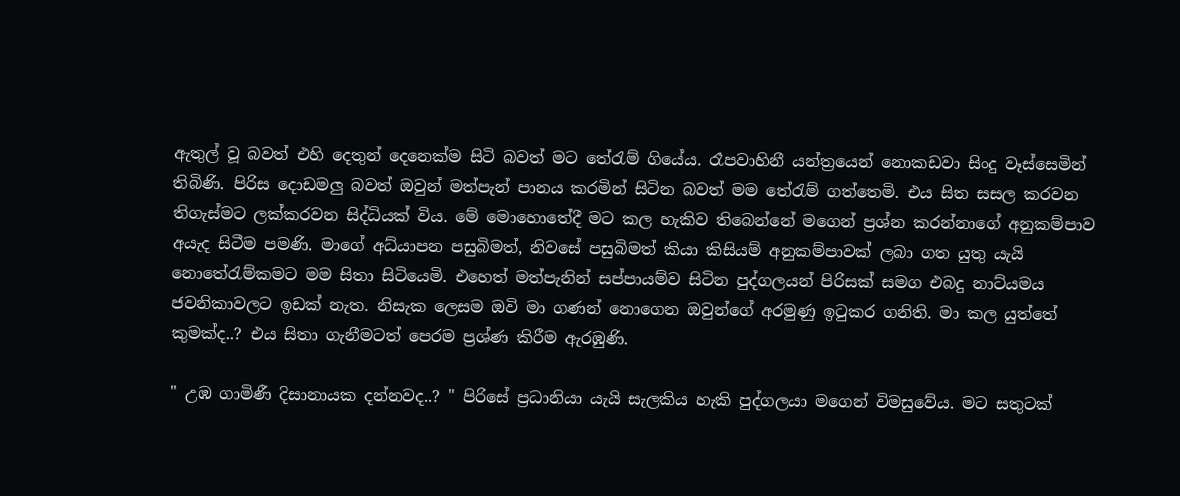ඇතුල් වූ බවත් එහි දෙතුන් දෙනෙක්ම සිටි බවත් මට තේරැම් ගියේය. රෑපවාහිනී යන්ත්‍රයෙන් නොකඩවා සිංදු වෑස්සෙමින් තිබිණි. පිරිස දොඩමලු බවත් ඔවුන් මත්පැන් පානය කරමින් සිටින බවත් මම තේරැම් ගත්තෙමි. එය සිත සසල කරවන තිගැස්මට ලක්කරවන සිද්ධියක් විය. මේ මොහොතේදී මට කල හැකිව තිබෙන්නේ මගෙන් ප්‍රශ්න කරන්නාගේ අනුකම්පාව අයැද සිටීම පමණි. මාගේ අධ්යාපන පසුබිමත්, නිවසේ පසුබිමත් කියා කිසියම් අනුකම්පාවක් ලබා ගත යුතු යැයි නොතේරැම්කමට මම සිතා සිටියෙමි. එහෙත් මත්පැනින් සප්පායම්ව සිටින පුද්ගලයන් පිරිසක් සමග එබදු නාට්යමය ජවනිකාවලට ඉඩක් නැත. නිසැක ලෙසම ඔවි මා ගණන් නොගෙන ඔවුන්ගේ අරමුණු ඉටුකර ගනිති. මා කල යුත්තේ කුමක්ද..? එය සිතා ගැනීමටත් පෙරම ප්‍රශ්ණ කිරීම ඇරඹුණි.

" උඹ ගාමිණී දිසානායක දන්නවද..? " පිරිසේ ප්‍රධානියා යැයි සැලකිය හැකි පුද්ගලයා මගෙන් විමසුවේය. මට සතුටක්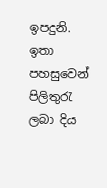ඉපදුනි. ඉතා පහසුවෙන් පිලිතුරැ ලබා දිය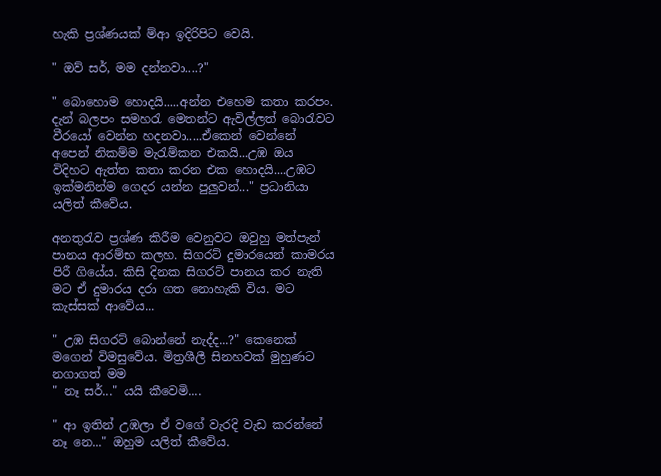හැකි ප්‍රශ්ණයක් ම්ආ ඉදිරිපිට වෙයි.

" ඔව් සර්, මම දන්නවා....?"

" බොහොම හොදයි.....අන්න එහෙම කතා කරපං. දැන් බලපං සමහරැ මෙතන්ට ඇවිල්ලත් බොරැවට වීරයෝ වෙන්න හදනවා.....ඒකෙන් වෙන්නේ අපෙන් නිකම්ම මැරැම්කන එකයි...උඹ ඔය විදිහට ඇත්ත කතා කරන එක හොදයි....උඹට ඉක්මනින්ම ගෙදර යන්න පුලුවන්..." ප්‍රධානියා යලිත් කීවේය.

අනතුරැව ප්‍රශ්ණ කිරීම වෙනුවට ඔවුහු මත්පැන් පානය ආරම්භ කලහ. සිගරට් දුමාරයෙන් කාමරය පිරී ගියේය. කිසි දිනක සිගරට් පානය කර නැති මට ඒ දුමාරය දරා ගත නොහැකි විය. මට කැස්සක් ආවේය...

" උඹ සිගරට් බොන්නේ නැද්ද...?" කෙනෙක් මගෙන් විමසුවේය. මිත්‍රශීලී සිනහවක් මුහුණට නගාගත් මම
" නෑ සර්..." යයි කීවෙමි....

" ආ ඉතින් උඹලා ඒ වගේ වැරදි වැඩ කරන්නේ නෑ නෙ..." ඔහුම යලිත් කීවේය.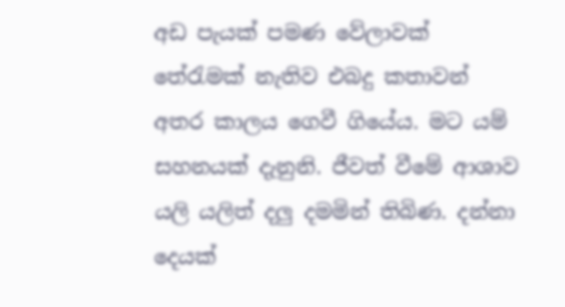අඩ පැයක් පමණ වේලාවක් තේරැමක් නැතිව එබදු කතාවන් අතර කාලය ගෙවී ගියේය. මට යම් සහනයක් දැනුනි. ජීවත් වීමේ ආශාව යලි යලිත් දලු දමමින් තිබිණ. දන්නා දෙයක්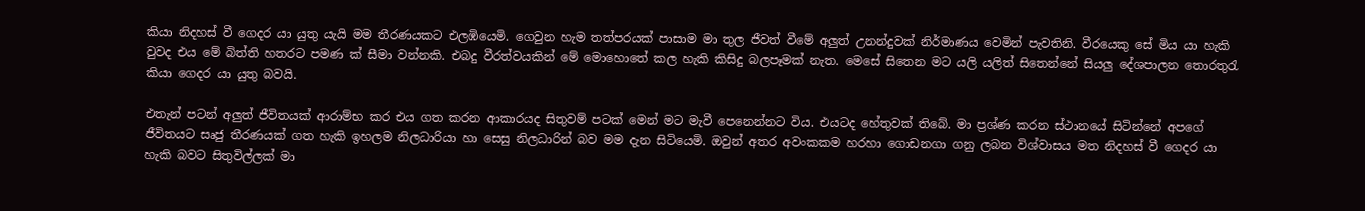කියා නිදහස් වී ගෙදර යා යුතු යැයි මම තීරණයකට එලඹියෙමි. ගෙවුන හැම තත්පරයක් පාසාම මා තුල ජීවත් වීමේ අලුත් උනන්දුවක් නිර්මාණය වෙමින් පැවතිනි. වීරයෙකු සේ මිය යා හැකි වුවද එය මේ බිත්ති හතරට පමණ ක් සීමා වන්නකි. එබදු වීරත්වයකින් මේ මොහොතේ කල හැකි කිසිදු බලපෑමක් නැත. මෙසේ සිතෙන මට යලි යලිත් සිතෙන්නේ සියලු දේශපාලන තොරතුරැ කියා ගෙදර යා යුතු බවයි.

එතැන් පටන් අලුත් ජීවිතයක් ආරාම්භ කර එය ගත කරන ආකාරයද සිතුවම් පටක් මෙන් මට මැවී පෙනෙන්නට විය. එයටද හේතුවක් තිබේ. මා ප්‍රශ්ණ කරන ස්ථානයේ සිටින්නේ අපගේ ජීවිතයට සෘජු තීරණයක් ගත හැකි ඉහලම නිලධාරියා හා සෙසු නිලධාරින් බව මම දැන සිටියෙමි. ඔවුන් අතර අවංකකම හරහා ගොඩනගා ගනු ලබන විශ්වාසය මත නිදහස් වී ගෙදර යා හැකි බවට සිතුවිල්ලක් මා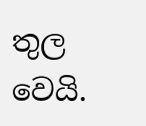තුල වෙයි.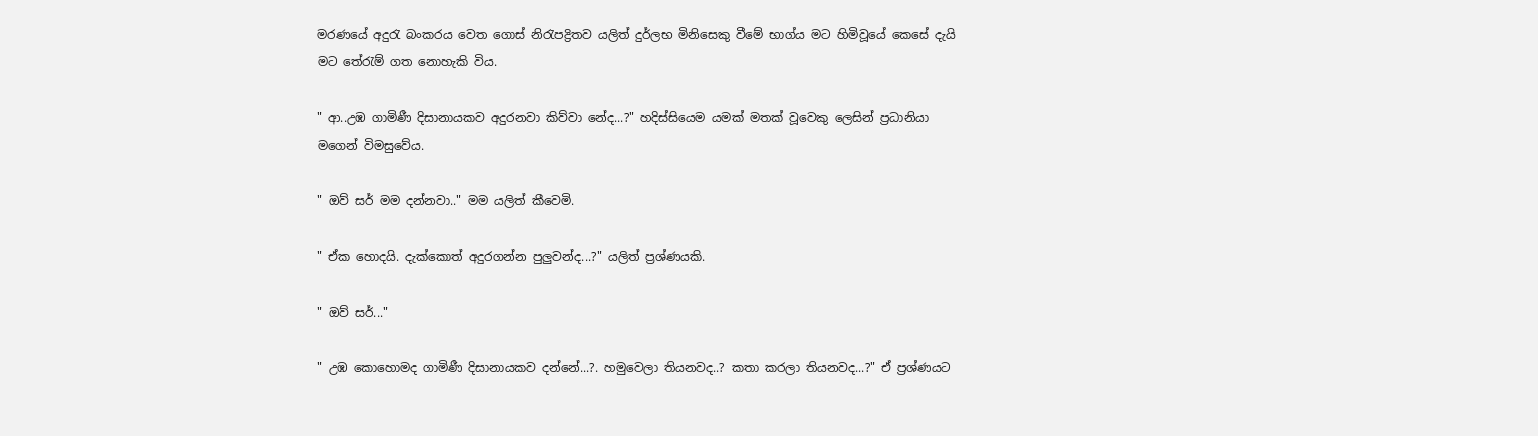මරණයේ අදුරැ බංකරය වෙත ගොස් නිරැපද්‍රිතව යලිත් දුර්ලභ මිනිසෙකු වීමේ භාග්ය මට හිමිවූයේ කෙසේ දැයි මට තේරැම් ගත නොහැකි විය.

" ආ..උඹ ගාමිණී දිසානායකව අදුරනවා කිව්වා නේද...?" හදිස්සියෙම යමක් මතක් වූවෙකු ලෙසින් ප්‍රධානියා මගෙන් විමසුවේය.

" ඔව් සර් මම දන්නවා.." මම යලිත් කීවෙමි.

" ඒක හොදයි. දැක්කොත් අදුරගන්න පුලුවන්ද...?" යලිත් ප්‍රශ්ණයකි.

" ඔව් සර්..."

" උඹ කොහොමද ගාමිණී දිසානායකව දන්නේ...?. හමුවෙලා තියනවද..? කතා කරලා තියනවද...?" ඒ ප්‍රශ්ණයට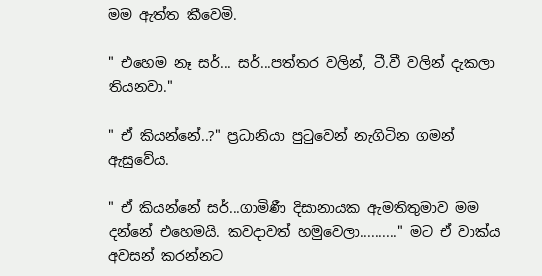මම ඇත්ත කීවෙමි.

" එහෙම නෑ සර්... සර්...පත්තර වලින්, ටී.වී වලින් දැකලා තියනවා."

" ඒ කියන්නේ..?" ප්‍රධානියා පුටුවෙන් නැගිටින ගමන් ඇසුවේය.

" ඒ කියන්නේ සර්...ගාමිණී දිසානායක ඇමතිතුමාව මම දන්නේ එහෙමයි. කවදාවත් හමුවෙලා.........." මට ඒ වාක්ය අවසන් කරන්නට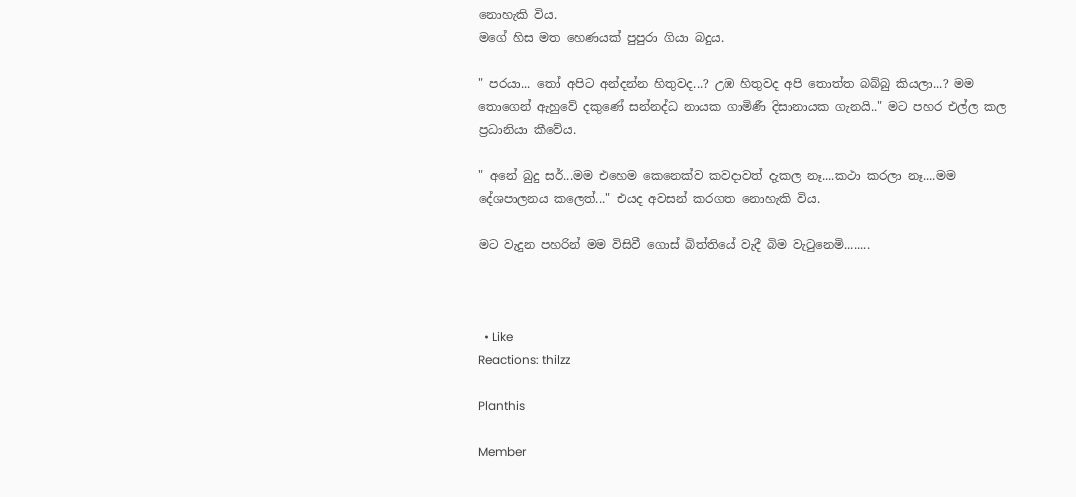නොහැකි විය.
මගේ හිස මත හෙණයක් පුපුරා ගියා බදුය.

" පරයා... තෝ අපිට අන්දන්න හිතුවද...? උඹ හිතුවද අපි තොත්ත බබ්බු කියලා...? මම තොගෙන් ඇහුවේ දකුණේ සන්නද්ධ නායක ගාමිණී දිසානායක ගැනයි.." මට පහර එල්ල කල ප්‍රධානියා කීවේය.

" අනේ බුදු සර්...මම එහෙම කෙනෙක්ව කවදාවත් දැකල නෑ....කථා කරලා නෑ....මම දේශපාලනය කලෙත්..." එයද අවසන් කරගත නොහැකි විය.

මට වැදුන පහරින් මම විසිවී ගොස් බිත්තියේ වැදී බිම වැටුනෙමි........



  • Like
Reactions: thilzz

Planthis

Member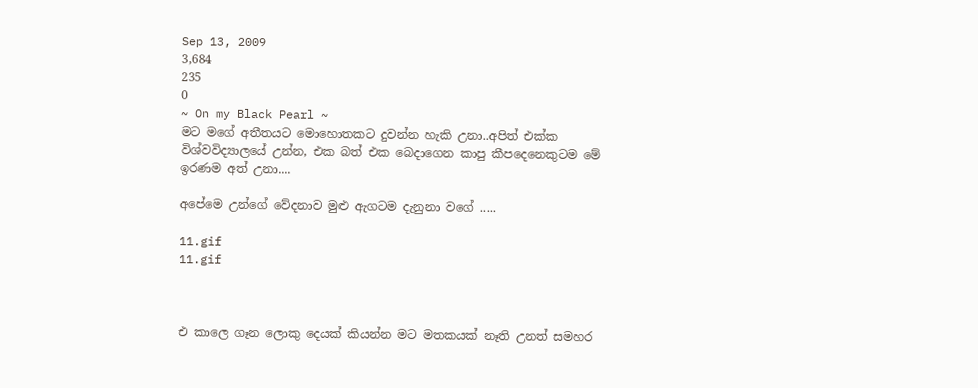Sep 13, 2009
3,684
235
0
~ On my Black Pearl ~
මට මගේ අතීතයට මොහොතකට දුවන්න හැකි උනා..අපිත් එක්ක විශ්වවිද්‍යාලයේ උන්න, එක බත් එක බෙදාගෙන කාපු කීපදෙනෙකුටම මේ ඉරණම අත් උනා....

අපේමෙ උන්ගේ වේදනාව මුළු ඇගටම දැනුනා වගේ .....

11.gif
11.gif



එ කාලෙ ගෑන ලොකු දෙයක් කියන්න මට මතකයක් නෑති උනත් සමහර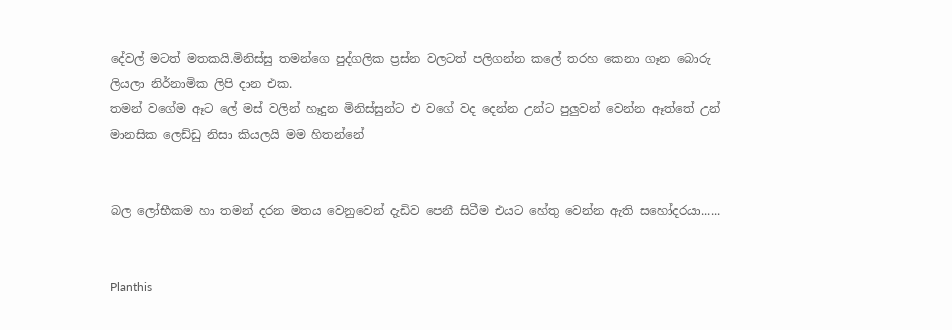දේවල් මටත් මතකයි.මිනිස්සු තමන්ගෙ පුද්ගලික ප්‍රස්න වලටත් පලිගන්න කලේ තරහ කෙනා ගෑන බොරු ලියලා නිර්නාමික ලිපි දාන එක.
තමන් වගේම ඈට ලේ මස් වලින් හෑදුන මිනිස්සුන්ට එ වගේ වද දෙන්න උන්ට පුලුවන් වෙන්න ඈත්තේ උන් මානසික ලෙඩ්ඩු නිසා කියලයි මම හිතන්නේ


බල ලෝභීකම හා තමන් දරන මතය වෙනුවෙන් දැඩිව පෙනී සිටීම එයට හේතු වෙන්න ඇති සහෝදරයා......


Planthis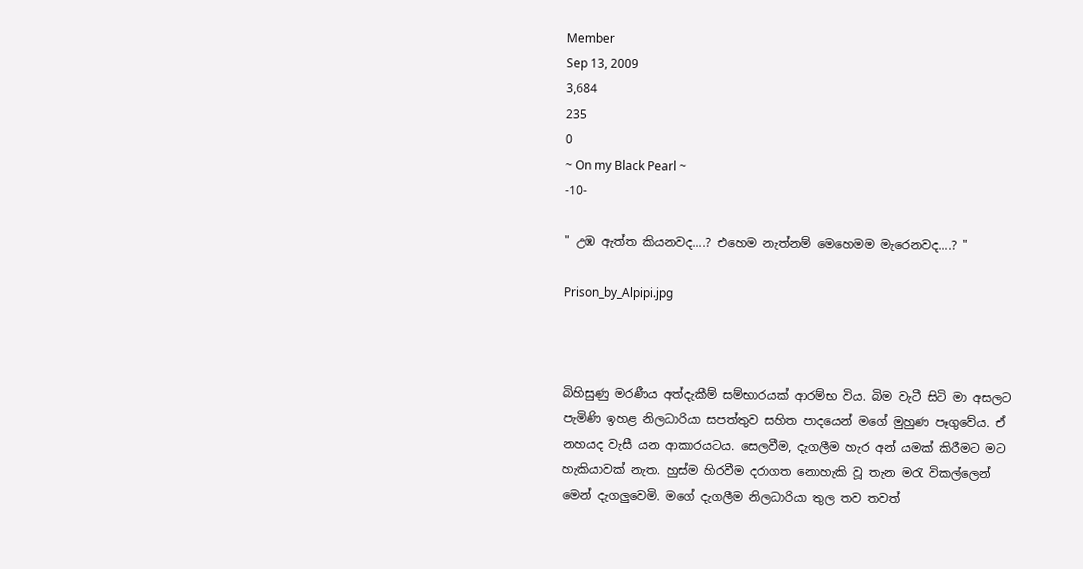Member
Sep 13, 2009
3,684
235
0
~ On my Black Pearl ~
-10-

" උඹ ඇත්ත කියනවද....? එහෙම නැත්නම් මෙහෙමම මැරෙනවද....? "

Prison_by_Alpipi.jpg



බිහිසුණු මරණීය අත්දැකීම් සම්භාරයක් ආරම්භ විය. බිම වැටී සිටි මා අසලට පැමිණි ඉහළ නිලධාරියා සපත්තුව සහිත පාදයෙන් මගේ මුහුණ පෑගුවේය. ඒ නහයද වැසී යන ආකාරයටය. සෙලවීම, දැගලීම හැර අන් යමක් කිරීමට මට හැකියාවක් නැත. හුස්ම හිරවීම දරාගත නොහැකි වූ තැන මරැ විකල්ලෙන් මෙන් දැගලුවෙමි. මගේ දැගලීම නිලධාරියා තුල තව තවත්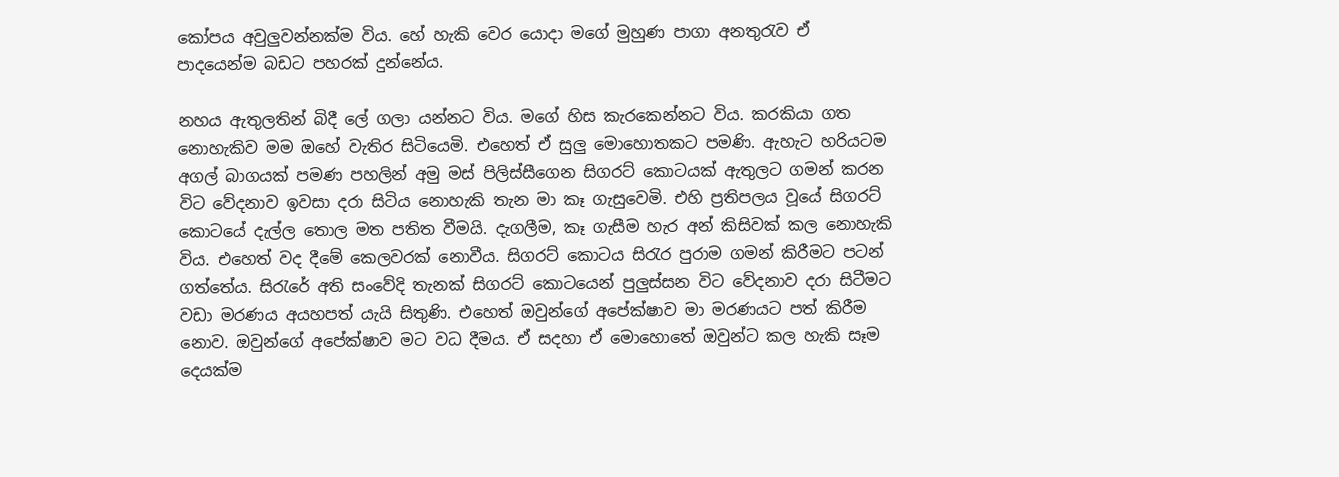කෝපය අවුලුවන්නක්ම විය. හේ හැකි වෙර යොදා මගේ මුහුණ පාගා අනතුරැව ඒ පාදයෙන්ම බඩට පහරක් දුන්නේය.

නහය ඇතුලතින් බිදී ලේ ගලා යන්නට විය. මගේ හිස කැරකෙන්නට විය. කරකියා ගත නොහැකිව මම ඔහේ වැතිර සිටියෙමි. එහෙත් ඒ සුලු මොහොතකට පමණි. ඇහැට හරියටම අගල් බාගයක් පමණ පහලින් අමු මස් පිලිස්සීගෙන සිගරට් කොටයක් ඇතුලට ගමන් කරන විට වේදනාව ඉවසා දරා සිටිය නොහැකි තැන මා කෑ ගැසුවෙමි. එහි ප්‍රතිපලය වූයේ සිගරට් කොටයේ දැල්ල තොල මත පතිත වීමයි. දැගලීම, කෑ ගැසීම හැර අන් කිසිවක් කල නොහැකි විය. එහෙත් වද දීමේ කෙලවරක් නොවීය. සිගරට් කොටය සිරැර පුරාම ගමන් කිරීමට පටන් ගත්තේය. සිරැරේ අති සංවේදි තැනක් සිගරට් කොටයෙන් පුලුස්සන විට වේදනාව දරා සිටීමට වඩා මරණය අයහපත් යැයි සිතුණි. එහෙත් ඔවුන්ගේ අපේක්ෂාව මා මරණයට පත් කිරීම නොව. ඔවුන්ගේ අපේක්ෂාව මට වධ දීමය. ඒ සදහා ඒ මොහොතේ ඔවුන්ට කල හැකි සෑම දෙයක්ම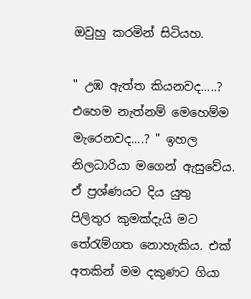ඔවුහු කරමින් සිටියහ.

" උඹ ඇත්ත කියනවද.....? එහෙම නැත්නම් මෙහෙම්ම මැරෙනවද....? " ඉහල නිලධාරියා මගෙන් ඇසුවේය. ඒ ප්‍රශ්ණයට දිය යුතු පිලිතුර කුමක්දැයි මට තේරැම්ගත නොහැකිය. එක් අතකින් මම දකුණට ගියා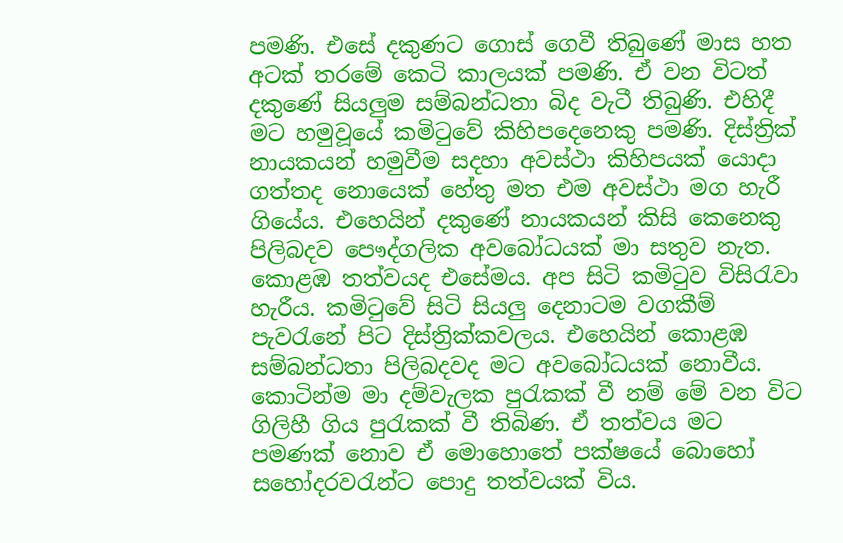පමණි. එසේ දකුණට ගොස් ගෙවී තිබුණේ මාස හත අටක් තරමේ කෙටි කාලයක් පමණි. ඒ වන විටත් දකුණේ සියලුම සම්බන්ධතා බිද වැටී තිබුණි. එහිදී මට හමුවූයේ කමිටුවේ කිහිපදෙනෙකු පමණි. දිස්ත්‍රික් නායකයන් හමුවීම සදහා අවස්ථා කිහිපයක් යොදා ගත්තද නොයෙක් හේතු මත එම අවස්ථා මග හැරී ගියේය. එහෙයින් දකුණේ නායකයන් කිසි කෙනෙකු පිලිබදව පෞද්ගලික අවබෝධයක් මා සතුව නැත. කොළඹ තත්වයද එසේමය. අප සිටි කමිටුව විසිරැවා හැරීය. කමිටුවේ සිටි සියලු දෙනාටම වගකීම් පැවරැනේ පිට දිස්ත්‍රික්කවලය. එහෙයින් කොළඹ සම්බන්ධතා පිලිබදවද මට අවබෝධයක් නොවීය. කොටින්ම මා දම්වැලක පුරැකක් වී නම් මේ වන විට ගිලිහී ගිය පුරැකක් වී තිබිණ. ඒ තත්වය මට පමණක් නොව ඒ මොහොතේ පක්ෂයේ බොහෝ සහෝදරවරැන්ට පොදු තත්වයක් විය.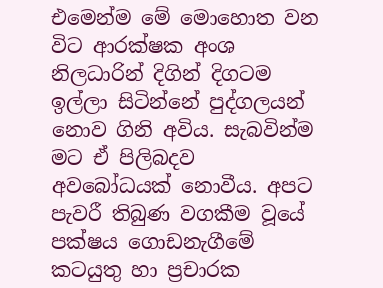එමෙන්ම මේ මොහොත වන විට ආරක්ෂක අංශ නිලධාරින් දිගින් දිගටම ඉල්ලා සිටින්නේ පුද්ගලයන් නොව ගිනි අවිය. සැබවින්ම මට ඒ පිලිබදව අවබෝධයක් නොවීය. අපට පැවරී තිබුණ වගකීම වූයේ පක්ෂය ගොඩනැගීමේ කටයුතු හා ප්‍රචාරක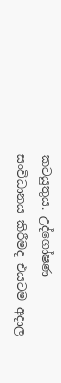කටයුතුය. උද්ගෝෂණ සංවිධානය කිරීමද එයටම අදාල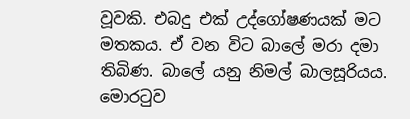වූවකි. එබදු එක් උද්ගෝෂණයක් මට මතකය. ඒ වන විට බාලේ මරා දමා තිබිණ. බාලේ යනු නිමල් බාලසූරියය. මොරටුව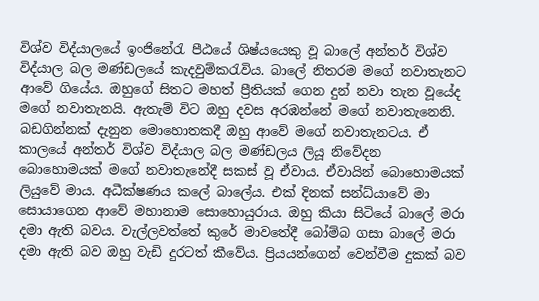විශ්ව විද්යාලයේ ඉංජිනේරැ පීඨයේ ශිෂ්යයෙකු වූ බාලේ අන්තර් විශ්ව විද්යාල බල මණ්ඩලයේ කැදවුම්කරැවිය. බාලේ නිතරම මගේ නවාතැනට ආවේ ගියේය. ඔහුගේ සිතට මහත් ප්‍රීතියක් ගෙන දුන් නවා තැන වූයේද මගේ නවාතැනයි. ඇතැම් විට ඔහු දවස අරඹන්නේ මගේ නවාතැනෙනි. බඩගින්නක් දැනුන මොහොතකදී ඔහු ආවේ මගේ නවාතැනටය. ඒ කාලයේ අන්තර් විශ්ව විද්යාල බල මණ්ඩලය ලියූ නිවේදන බොහොමයක් මගේ නවාතැනේදී සකස් වූ ඒවාය. ඒවායින් බොහොමයක් ලියුවේ මාය. අධීක්ෂණය කලේ බාලේය. එක් දිනක් සන්ධ්යාවේ මා සොයාගෙන ආවේ මහානාම සොහොයුරාය. ඔහු කියා සිටියේ බාලේ මරා දමා ඇති බවය. වැල්ලවත්තේ කුරේ මාවතේදී බෝම්බ ගසා බාලේ මරා දමා ඇති බව ඔහු වැඩි දුරටත් කීවේය. ප්‍රියයන්ගෙන් වෙන්වීම දුකක් බව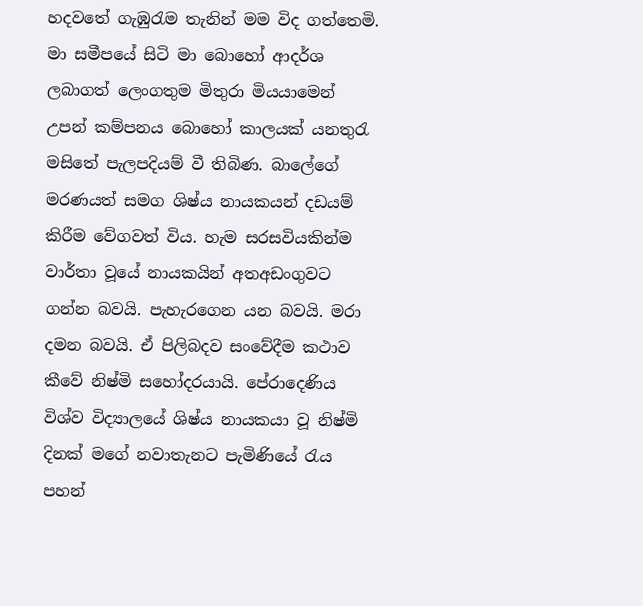හදවතේ ගැඹුරැම තැනින් මම විද ගත්තෙමි. මා සමීපයේ සිටි මා බොහෝ ආදර්ශ ලබාගත් ලෙංගතුම මිතුරා මියයාමෙන් උපන් කම්පනය බොහෝ කාලයක් යනතුරැ මසිතේ පැලපදියම් වී තිබිණ. බාලේගේ මරණයත් සමග ශිෂ්ය නායකයන් දඩයම් කිරීම වේගවත් විය. හැම සරසවියකින්ම වාර්තා වූයේ නායකයින් අතඅඩංගුවට ගන්න බවයි. පැහැරගෙන යන බවයි. මරා දමන බවයි. ඒ පිලිබදව සංවේදීම කථාව කීවේ නිෂ්මි සහෝදරයායි. පේරාදෙණිය විශ්ව විද්‍යාලයේ ශිෂ්ය නායකයා වූ නිෂ්මි දිනක් මගේ නවාතැනට පැමිණියේ රැය පහන්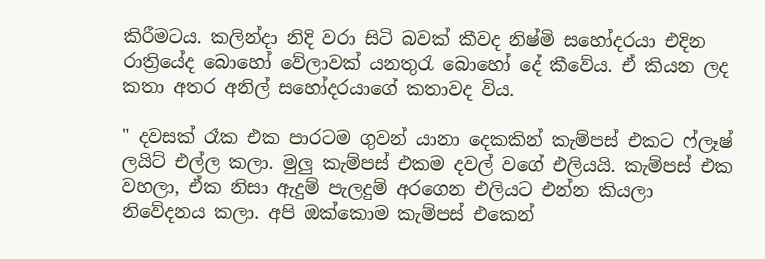කිරීමටය. කලින්දා නිදි වරා සිටි බවක් කීවද නිෂ්මි සහෝදරයා එදින රාත්‍රියේද බොහෝ වේලාවක් යනතුරැ බොහෝ දේ කීවේය. ඒ කියන ලද කතා අතර අනිල් සහෝදරයාගේ කතාවද විය.

" දවසක් රෑක එක පාරටම ගුවන් යානා දෙකකින් කැම්පස් එකට ෆ්ලෑෂ් ලයිට් එල්ල කලා. මුලු කැම්පස් එකම දවල් වගේ එලියයි. කැම්පස් එක වහලා, ඒක නිසා ඇදුම් පැලදුම් අරගෙන එලියට එන්න කියලා නිවේදනය කලා. අපි ඔක්කොම කැම්පස් එකෙන්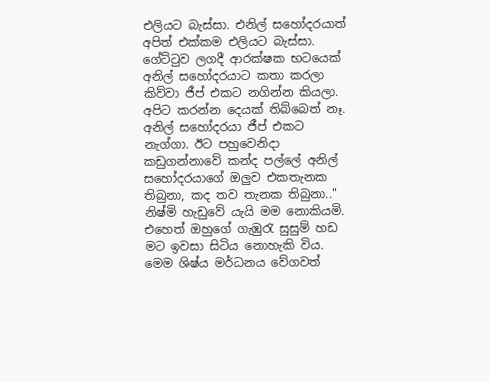එලියට බැස්සා. එනිල් සහෝදරයාත් අපිත් එක්කම එලියට බැස්සා. ගේට්ටුව ලගදී ආරක්ෂක භටයෙක් අනිල් සහෝදරයාට කතා කරලා කිව්වා ජීප් එකට නගින්න කියලා. අපිට කරන්න දෙයක් තිබ්බෙත් නෑ. අනිල් සහෝදරයා ජීප් එකට නැග්ගා. ඊට පහුවෙනිදා කඩුගන්නාවේ කන්ද පල්ලේ අනිල් සහෝදරයාගේ ඔලුව එකතැනක තිබුනා, කද තව තැනක තිබුනා.." නිෂ්මි හැඩුවේ යැයි මම නොකියමි. එහෙත් ඔහුගේ ගැඹුරැ සුසුම් හඩ මට ඉවසා සිටිය නොහැකි විය. මෙම ශිෂ්ය මර්ධනය වේගවත්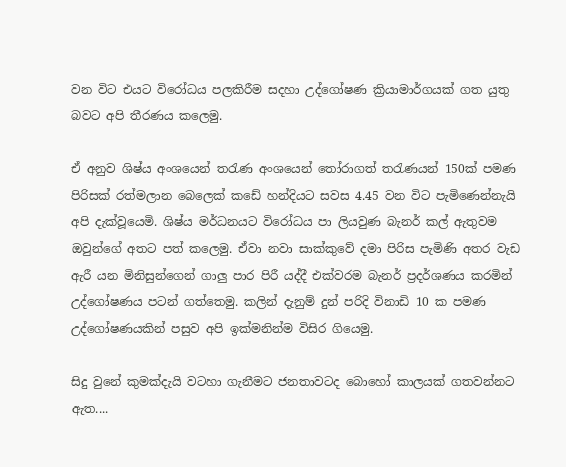වන විට එයට විරෝධය පලකිරීම සදහා උද්ගෝෂණ ක්‍රියාමාර්ගයක් ගත යුතු බවට අපි තීරණය කලෙමු.

ඒ අනුව ශිෂ්ය අංශයෙන් තරැණ අංශයෙන් තෝරාගත් තරැණයන් 150ක් පමණ පිරිසක් රත්මලාන බෙලෙක් කඩේ හන්දියට සවස 4.45 වන විට පැමිණෙන්නැයි අපි දැක්වූයෙමි. ශිෂ්ය මර්ධනයට විරෝධය පා ලියවුණ බැනර් කල් ඇතුවම ඔවුන්ගේ අතට පත් කලෙමු. ඒවා නවා සාක්කුවේ දමා පිරිස පැමිණි අතර වැඩ ඇරී යන මිනිසුන්ගෙන් ගාලු පාර පිරී යද්දී එක්වරම බැනර් ප්‍රදර්ශණය කරමින් උද්ගෝෂණය පටන් ගත්තෙමු. කලින් දැනුම් දුන් පරිදි විනාඩි 10 ක පමණ උද්ගෝෂණයකින් පසුව අපි ඉක්මනින්ම විසිර ගියෙමු.

සිදු වුනේ කුමක්දැයි වටහා ගැනීමට ජනතාවටද බොහෝ කාලයක් ගතවන්නට ඇත....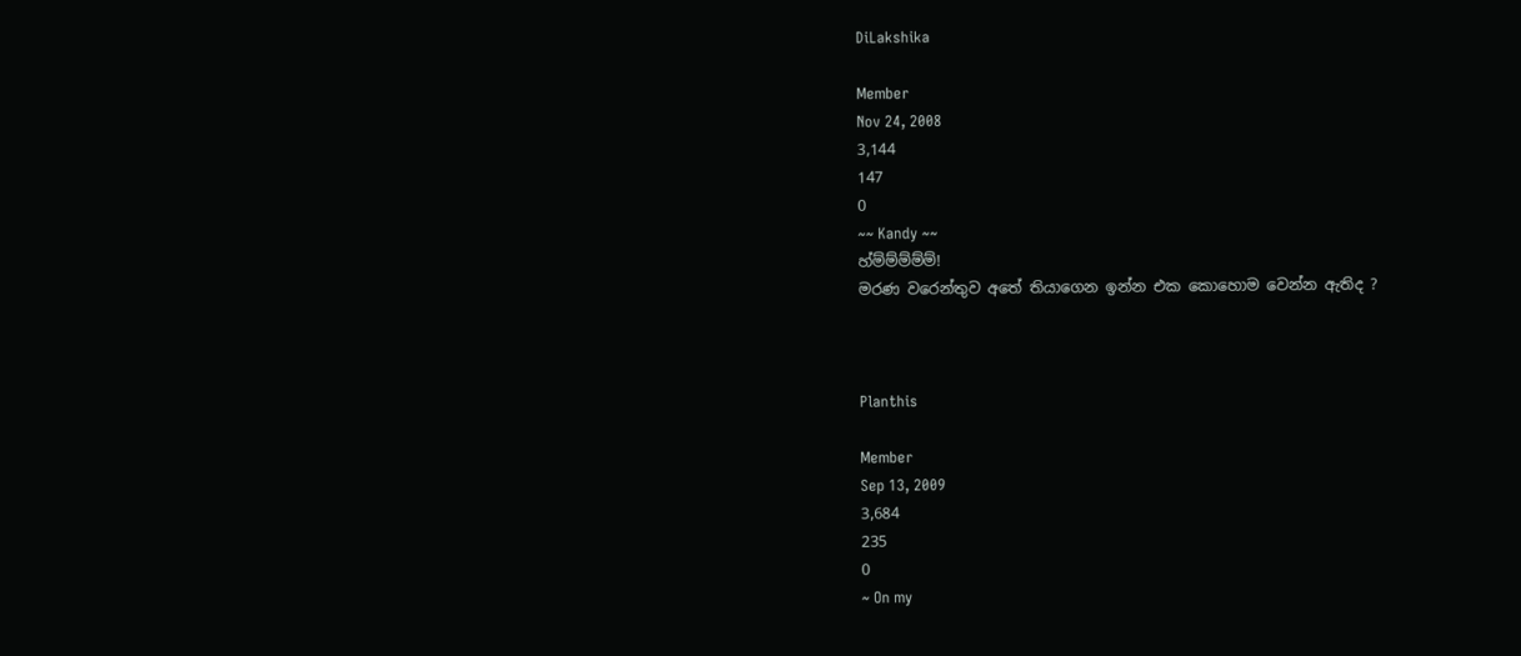DiLakshika

Member
Nov 24, 2008
3,144
147
0
~~ Kandy ~~
හ්ම්ම්ම්ම්ම්!
මරණ වරෙන්තුව අතේ තියාගෙන ඉන්න එක කොහොම වෙන්න ඇතිද ?



Planthis

Member
Sep 13, 2009
3,684
235
0
~ On my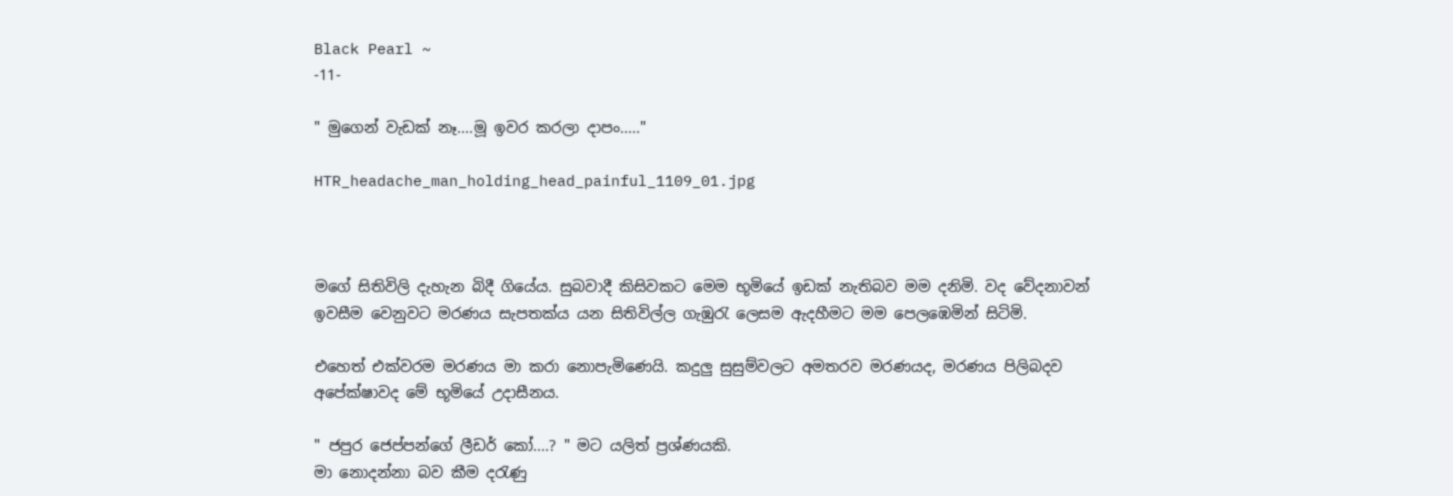Black Pearl ~
-11-

" මුගෙන් වැඩක් නෑ....මූ ඉවර කරලා දාපං....."

HTR_headache_man_holding_head_painful_1109_01.jpg



මගේ සිතිවිලි දැහැන බිදී ගියේය. සුබවාදී කිසිවකට මෙම භූමියේ ඉඩක් නැතිබව මම දනිමි. වද වේදනාවන් ඉවසීම වෙනුවට මරණය සැපතක්ය යන සිතිවිල්ල ගැඹුරැ ලෙසම ඇදහීමට මම පෙලඹෙමින් සිටිමි.

එහෙත් එක්වරම මරණය මා කරා නොපැමිණෙයි. කදුලු සුසුම්වලට අමතරව මරණයද, මරණය පිලිබදව අපේක්ෂාවද මේ භූමියේ උදාසීනය.

" ජපුර ජෙප්පන්ගේ ලීඩර් කෝ....? " මට යලිත් ප්‍රශ්ණයකි.
මා නොදන්නා බව කීම දරැණු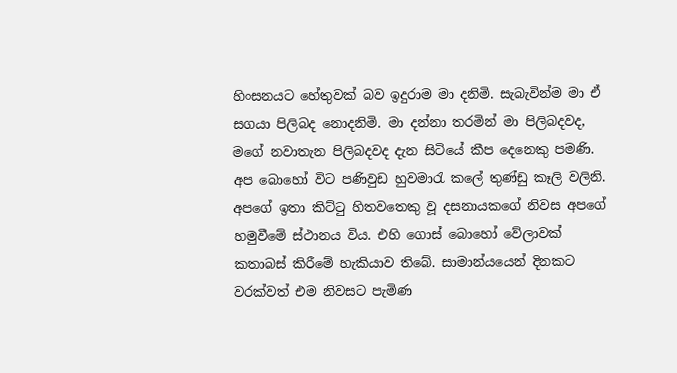හිංසනයට හේතුවක් බව ඉදුරාම මා දනිමි. සැබැවින්ම මා ඒ සගයා පිලිබද නොදනිමි. මා දන්නා තරමින් මා පිලිබදවද, මගේ නවාතැන පිලිබදවද දැන සිටියේ කීප දෙනෙකු පමණි. අප බොහෝ විට පණිවුඩ හුවමාරැ කලේ තුණ්ඩු කෑලි වලිනි. අපගේ ඉතා කිට්ටු හිතවතෙකු වූ දසනායකගේ නිවස අපගේ හමුවීමේ ස්ථානය විය. එහි ගොස් බොහෝ වේලාවක් කතාබස් කිරීමේ හැකියාව තිබේ. සාමාන්යයෙන් දිනකට වරක්වත් එම නිවසට පැමිණ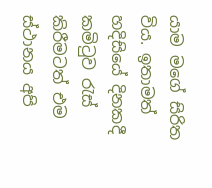යාම මගේ සිරිත විය. ඉතාමත් හදිසියේ දිනකදී කමිටුව රැස් කිරීමටත් එම ස්ථානය අපි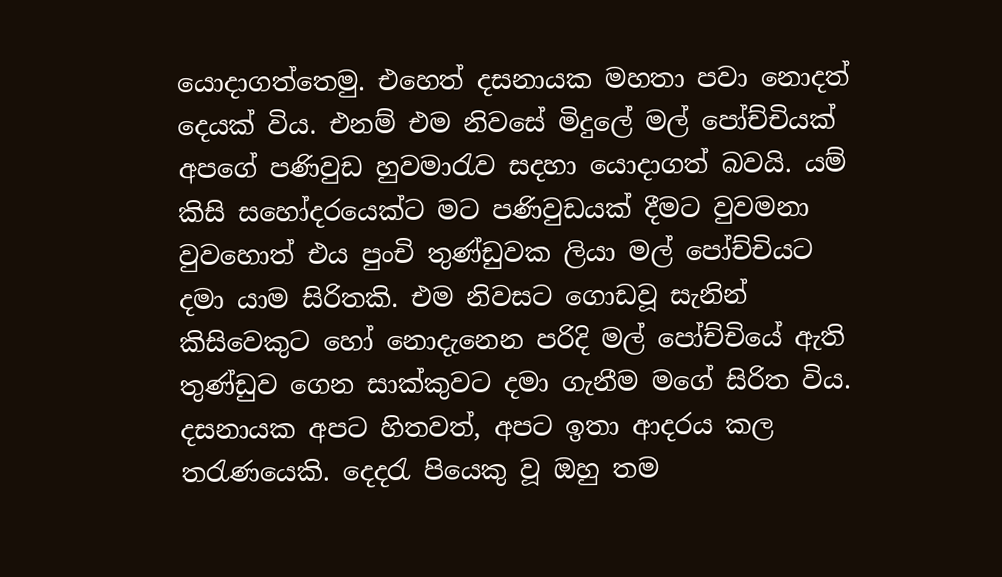යොදාගත්තෙමු. එහෙත් දසනායක මහතා පවා නොදත් දෙයක් විය. එනම් එම නිවසේ මිදුලේ මල් පෝච්චියක් අපගේ පණිවුඩ හුවමාරැව සදහා යොදාගත් බවයි. යම් කිසි සහෝදරයෙක්ට මට පණිවුඩයක් දීමට වුවමනා වුවහොත් එය පුංචි තුණ්ඩුවක ලියා මල් පෝච්චියට දමා යාම සිරිතකි. එම නිවසට ගොඩවූ සැනින් කිසිවෙකුට හෝ නොදැනෙන පරිදි මල් පෝච්චියේ ඇති තුණ්ඩුව ගෙන සාක්කුවට දමා ගැනීම මගේ සිරිත විය. දසනායක අපට හිතවත්, අපට ඉතා ආදරය කල තරැණයෙකි. දෙදරැ පියෙකු වූ ඔහු තම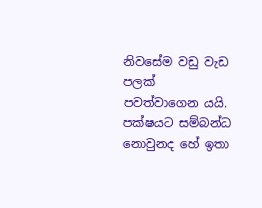නිවසේම වඩු වැඩ පලක් පවත්වාගෙන යයි. පක්ෂයට සම්බන්ධ නොවුනද හේ ඉතා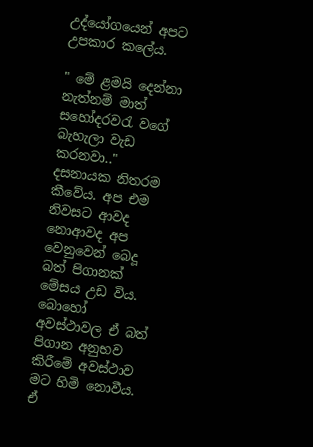උද්යෝගයෙන් අපට උපකාර කලේය.

" මේ ළමයි දෙන්නා නැත්නම් මාත් සහෝදරවරැ වගේ බැහැලා වැඩ කරනවා.." දසනායක නිතරම කීවේය. අප එම නිවසට ආවද නොආවද අප වෙනුවෙන් බෙදූ බත් පිගානක් මේසය උඩ විය. බොහෝ අවස්ථාවල ඒ බත් පිගාන අනුභව කිරීමේ අවස්ථාව මට හිමි නොවීය. ඒ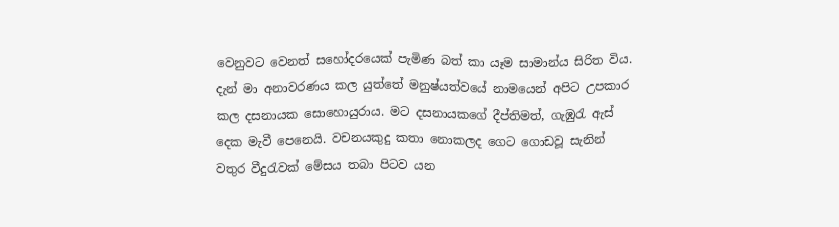වෙනුවට වෙනත් සහෝදරයෙක් පැමිණ බත් කා යෑම සාමාන්ය සිරිත විය. දැන් මා අනාවරණය කල යුත්තේ මනුෂ්යත්වයේ නාමයෙන් අපිට උපකාර කල දසනායක සොහොයුරාය. මට දසනායකගේ දීප්තිමත්, ගැඹුරැ ඇස් දෙක මැවී පෙනෙයි. වචනයකුදු කතා නොකලද ගෙට ගොඩවූ සැනින් වතුර වීදුරැවක් මේසය තබා පිටව යන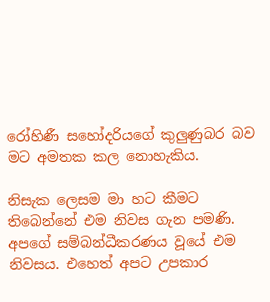රෝහිණී සහෝදරියගේ කුලුණුබර බව මට අමතක කල නොහැකිය.

නිසැක ලෙසම මා හට කීමට තිබෙන්නේ එම නිවස ගැන පමණි. අපගේ සම්බන්ධීකරණය වූයේ එම නිවසය. එහෙත් අපට උපකාර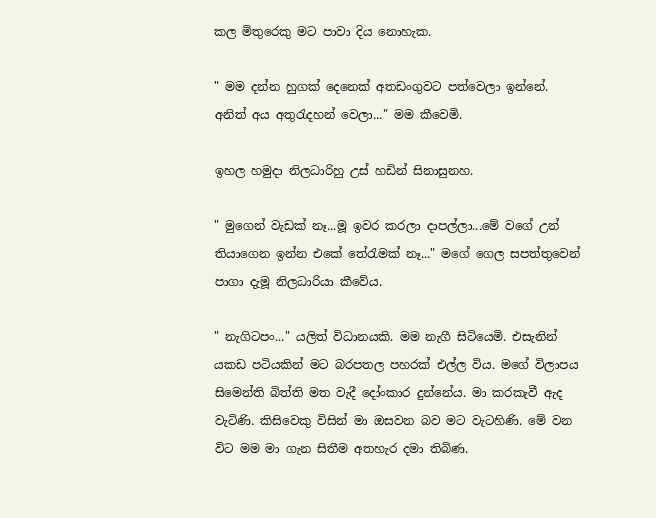කල මිතුරෙකු මට පාවා දිය නොහැක.

" මම දන්න හුගක් දෙනෙක් අතඩංගුවට පත්වෙලා ඉන්නේ. අනිත් අය අතුරැදහන් වෙලා..." මම කීවෙමි.

ඉහල හමුදා නිලධාරිහු උස් හඩින් සිනාසුනහ.

" මුගෙන් වැඩක් නෑ...මූ ඉවර කරලා දාපල්ලා...මේ වගේ උන් තියාගෙන ඉන්න එකේ තේරැමක් නෑ..." මගේ ගෙල සපත්තුවෙන් පාගා දැමූ නිලධාරියා කීවේය.

" නැගිටපං..." යලිත් විධානයකි. මම නැගී සිටියෙමි. එසැනින් යකඩ පටියකින් මට බරපතල පහරක් එල්ල විය. මගේ විලාපය සිමෙන්ති බිත්ති මත වැදී දෝංකාර දුන්නේය. මා කරකැවී ඇද වැටිණි. කිසිවෙකු විසින් මා ඔසවන බව මට වැටහිණි. මේ වන විට මම මා ගැන සිතීම අතහැර දමා තිබිණ.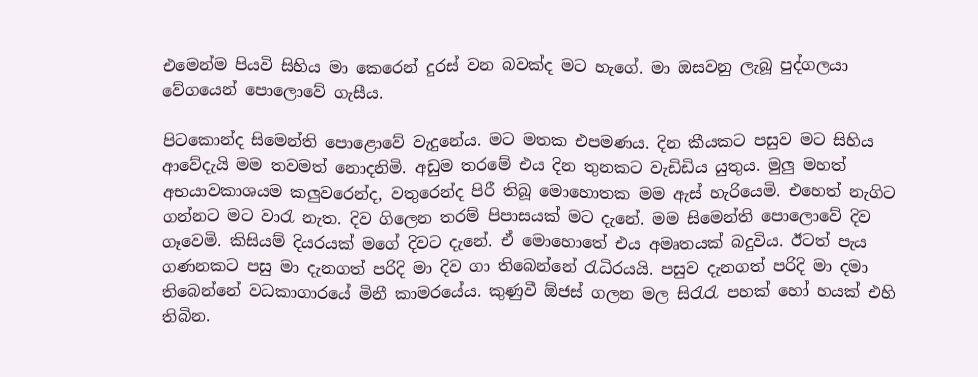එමෙන්ම පියවි සිහිය මා කෙරෙන් දුරස් වන බවක්ද මට හැගේ. මා ඔසවනු ලැබූ පුද්ගලයා වේගයෙන් පොලොවේ ගැසීය.

පිටකොන්ද සිමෙන්ති පොළොවේ වැදුනේය. මට මතක එපමණය. දින කීයකට පසුව මට සිහිය ආවේදැයි මම තවමත් නොදනිමි. අඩුම තරමේ එය දින තුනකට වැඩිඩිය යුතුය. මුලු මහත් අභයාවකාශයම කලුවරෙන්ද, වතුරෙන්ද පිරී තිබූ මොහොතක මම ඇස් හැරියෙමි. එහෙත් නැගිට ගන්නට මට වාරැ නැත. දිව ගිලෙන තරම් පිපාසයක් මට දැනේ. මම සිමෙන්ති පොලොවේ දිව ගෑවෙමි. කිසියම් දියරයක් මගේ දිවට දැනේ. ඒ මොහොතේ එය අමෘතයක් බදුවිය. ඊටත් පැය ගණනකට පසු මා දැනගත් පරිදි මා දිව ගා තිබෙන්නේ රැධිරයයි. පසුව දැනගත් පරිදි මා දමා තිබෙන්නේ වධකාගාරයේ මිනී කාමරයේය. කුණුවී ඕජස් ගලන මල සිරැරැ පහක් හෝ හයක් එහි තිබින.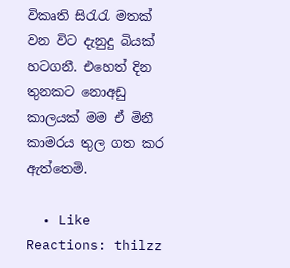විකෘති සිරැරැ මතක් වන විට දැනුදු බියක් හටගනී. එහෙත් දින තුනකට නොඅඩු කාලයක් මම ඒ මිනී කාමරය තුල ගත කර ඇත්තෙමි.

  • Like
Reactions: thilzz